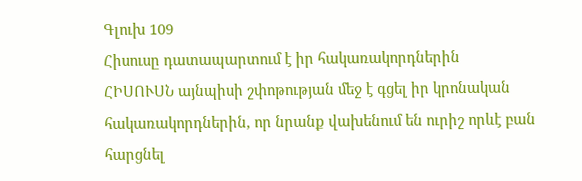Գլուխ 109
Հիսուսը դատապարտում է իր հակառակորդներին
ՀԻՍՈՒՍՆ այնպիսի շփոթության մեջ է գցել իր կրոնական հակառակորդներին, որ նրանք վախենում են ուրիշ որևէ բան հարցնել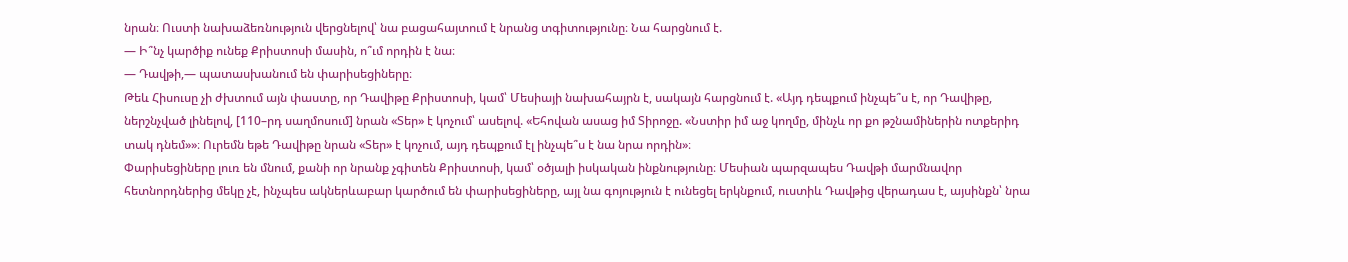նրան։ Ուստի նախաձեռնություն վերցնելով՝ նա բացահայտում է նրանց տգիտությունը։ Նա հարցնում է.
— Ի՞նչ կարծիք ունեք Քրիստոսի մասին, ո՞ւմ որդին է նա։
— Դավթի,— պատասխանում են փարիսեցիները։
Թեև Հիսուսը չի ժխտում այն փաստը, որ Դավիթը Քրիստոսի, կամ՝ Մեսիայի նախահայրն է, սակայն հարցնում է. «Այդ դեպքում ինչպե՞ս է, որ Դավիթը, ներշնչված լինելով, [110–րդ սաղմոսում] նրան «Տեր» է կոչում՝ ասելով. «Եհովան ասաց իմ Տիրոջը. «Նստիր իմ աջ կողմը, մինչև որ քո թշնամիներին ոտքերիդ տակ դնեմ»»։ Ուրեմն եթե Դավիթը նրան «Տեր» է կոչում, այդ դեպքում էլ ինչպե՞ս է նա նրա որդին»։
Փարիսեցիները լուռ են մնում, քանի որ նրանք չգիտեն Քրիստոսի, կամ՝ օծյալի իսկական ինքնությունը։ Մեսիան պարզապես Դավթի մարմնավոր հետնորդներից մեկը չէ, ինչպես ակներևաբար կարծում են փարիսեցիները, այլ նա գոյություն է ունեցել երկնքում, ուստիև Դավթից վերադաս է, այսինքն՝ նրա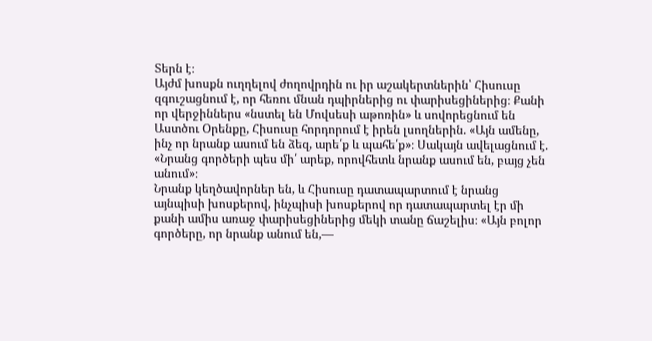Տերն է։
Այժմ խոսքն ուղղելով ժողովրդին ու իր աշակերտներին՝ Հիսուսը զգուշացնում է, որ հեռու մնան դպիրներից ու փարիսեցիներից։ Քանի որ վերջիններս «նստել են Մովսեսի աթոռին» և սովորեցնում են Աստծու Օրենքը, Հիսուսը հորդորում է իրեն լսողներին. «Այն ամենը, ինչ որ նրանք ասում են ձեզ, արե՛ք և պահե՛ք»։ Սակայն ավելացնում է. «Նրանց գործերի պես մի՛ արեք, որովհետև նրանք ասում են, բայց չեն անում»։
Նրանք կեղծավորներ են, և Հիսուսը դատապարտում է նրանց այնպիսի խոսքերով, ինչպիսի խոսքերով որ դատապարտել էր մի քանի ամիս առաջ փարիսեցիներից մեկի տանը ճաշելիս։ «Այն բոլոր գործերը, որ նրանք անում են,—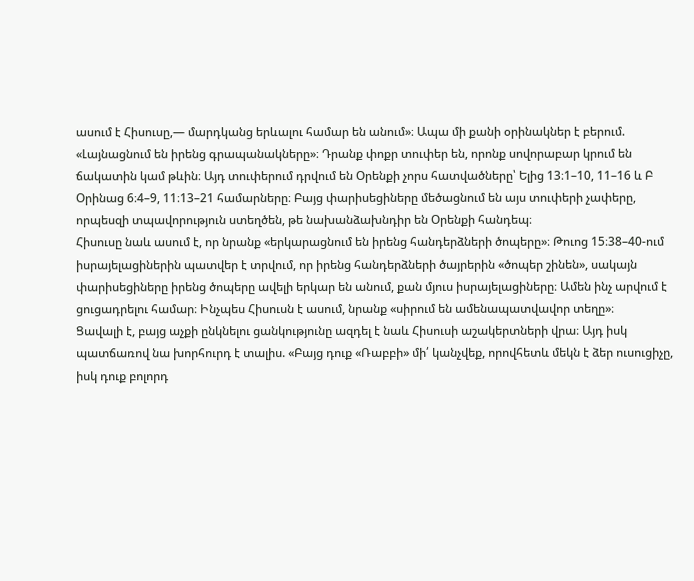ասում է Հիսուսը,— մարդկանց երևալու համար են անում»։ Ապա մի քանի օրինակներ է բերում.
«Լայնացնում են իրենց գրապանակները»։ Դրանք փոքր տուփեր են, որոնք սովորաբար կրում են ճակատին կամ թևին։ Այդ տուփերում դրվում են Օրենքի չորս հատվածները՝ Ելից 13։1–10, 11–16 և Բ Օրինաց 6։4–9, 11։13–21 համարները։ Բայց փարիսեցիները մեծացնում են այս տուփերի չափերը, որպեսզի տպավորություն ստեղծեն, թե նախանձախնդիր են Օրենքի հանդեպ։
Հիսուսը նաև ասում է, որ նրանք «երկարացնում են իրենց հանդերձների ծոպերը»։ Թուոց 15։38–40-ում իսրայելացիներին պատվեր է տրվում, որ իրենց հանդերձների ծայրերին «ծոպեր շինեն», սակայն փարիսեցիները իրենց ծոպերը ավելի երկար են անում, քան մյուս իսրայելացիները։ Ամեն ինչ արվում է ցուցադրելու համար։ Ինչպես Հիսուսն է ասում, նրանք «սիրում են ամենապատվավոր տեղը»։
Ցավալի է, բայց աչքի ընկնելու ցանկությունը ազդել է նաև Հիսուսի աշակերտների վրա։ Այդ իսկ պատճառով նա խորհուրդ է տալիս. «Բայց դուք «Ռաբբի» մի՛ կանչվեք, որովհետև մեկն է ձեր ուսուցիչը, իսկ դուք բոլորդ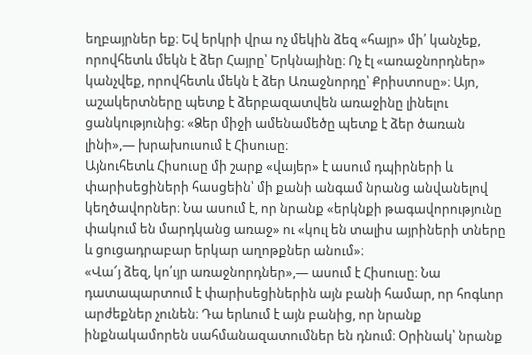եղբայրներ եք։ Եվ երկրի վրա ոչ մեկին ձեզ «հայր» մի՛ կանչեք, որովհետև մեկն է ձեր Հայրը՝ Երկնայինը։ Ոչ էլ «առաջնորդներ» կանչվեք, որովհետև մեկն է ձեր Առաջնորդը՝ Քրիստոսը»։ Այո, աշակերտները պետք է ձերբազատվեն առաջինը լինելու ցանկությունից։ «Ձեր միջի ամենամեծը պետք է ձեր ծառան լինի»,— խրախուսում է Հիսուսը։
Այնուհետև Հիսուսը մի շարք «վայեր» է ասում դպիրների և փարիսեցիների հասցեին՝ մի քանի անգամ նրանց անվանելով կեղծավորներ։ Նա ասում է, որ նրանք «երկնքի թագավորությունը փակում են մարդկանց առաջ» ու «կուլ են տալիս այրիների տները և ցուցադրաբար երկար աղոթքներ անում»։
«Վա՜յ ձեզ, կո՛ւյր առաջնորդներ»,— ասում է Հիսուսը։ Նա դատապարտում է փարիսեցիներին այն բանի համար, որ հոգևոր արժեքներ չունեն։ Դա երևում է այն բանից, որ նրանք ինքնակամորեն սահմանազատումներ են դնում։ Օրինակ՝ նրանք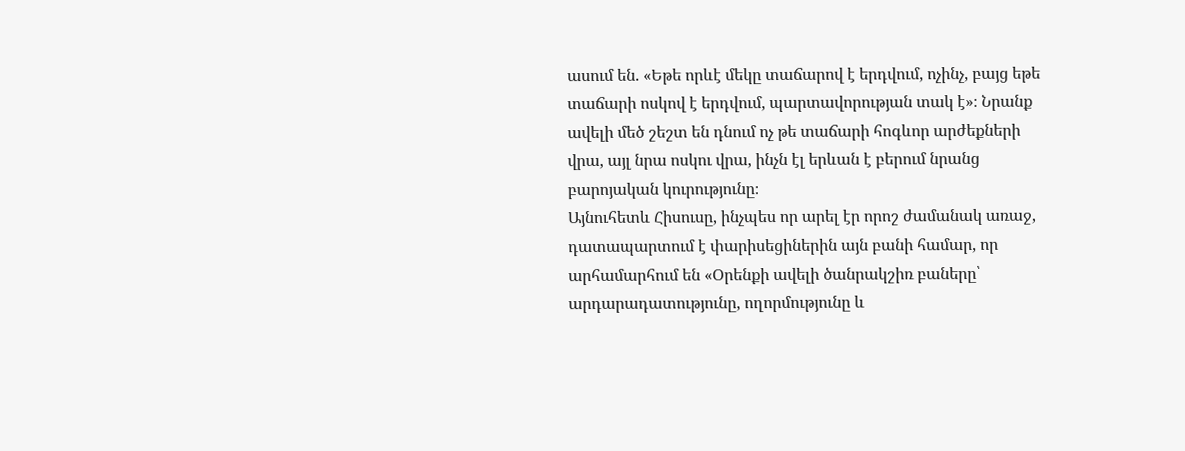ասում են. «Եթե որևէ մեկը տաճարով է երդվում, ոչինչ, բայց եթե տաճարի ոսկով է երդվում, պարտավորության տակ է»։ Նրանք ավելի մեծ շեշտ են դնում ոչ թե տաճարի հոգևոր արժեքների վրա, այլ նրա ոսկու վրա, ինչն էլ երևան է բերում նրանց բարոյական կուրությունը։
Այնուհետև Հիսուսը, ինչպես որ արել էր որոշ ժամանակ առաջ, դատապարտում է փարիսեցիներին այն բանի համար, որ արհամարհում են «Օրենքի ավելի ծանրակշիռ բաները՝ արդարադատությունը, ողորմությունը և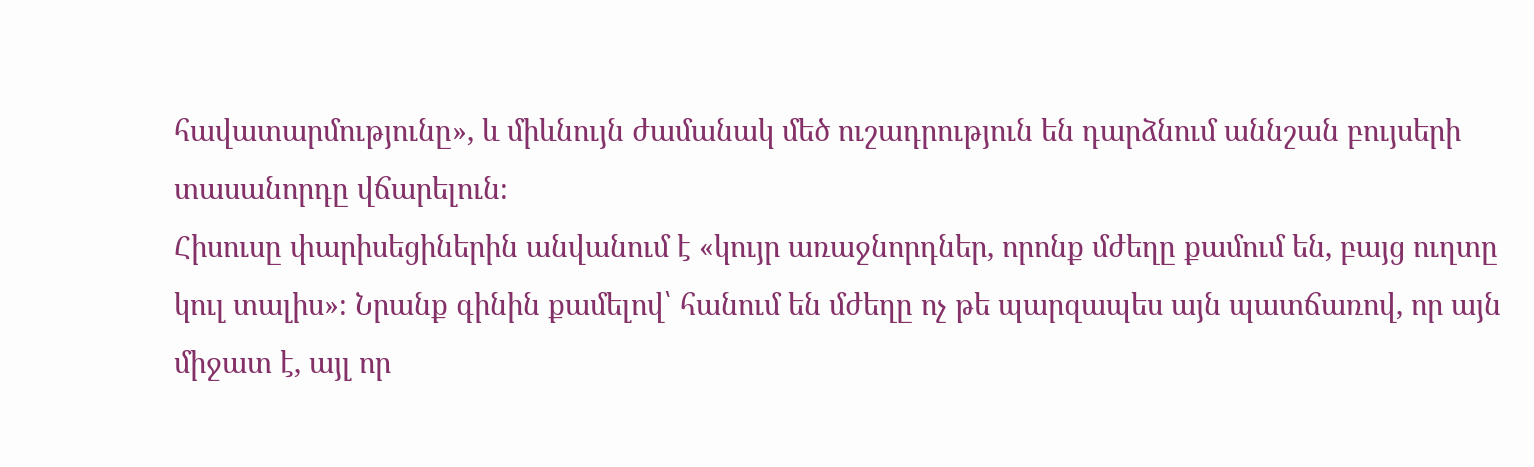հավատարմությունը», և միևնույն ժամանակ մեծ ուշադրություն են դարձնում աննշան բույսերի տասանորդը վճարելուն։
Հիսուսը փարիսեցիներին անվանում է «կույր առաջնորդներ, որոնք մժեղը քամում են, բայց ուղտը կուլ տալիս»։ Նրանք գինին քամելով՝ հանում են մժեղը ոչ թե պարզապես այն պատճառով, որ այն միջատ է, այլ որ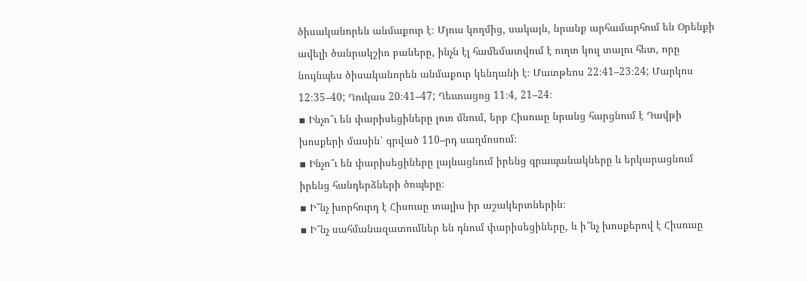ծիսականորեն անմաքուր է։ Մյուս կողմից, սակայն, նրանք արհամարհում են Օրենքի ավելի ծանրակշիռ բաները, ինչն էլ համեմատվում է ուղտ կուլ տալու հետ, որը նույնպես ծիսականորեն անմաքուր կենդանի է։ Մատթեոս 22։41–23։24; Մարկոս 12։35–40; Ղուկաս 20։41–47; Ղեւտացոց 11։4, 21–24։
▪ Ինչո՞ւ են փարիսեցիները լուռ մնում, երբ Հիսուսը նրանց հարցնում է Դավթի խոսքերի մասին՝ գրված 110–րդ սաղմոսում։
▪ Ինչո՞ւ են փարիսեցիները լայնացնում իրենց գրապանակները և երկարացնում իրենց հանդերձների ծոպերը։
▪ Ի՞նչ խորհուրդ է Հիսուսը տալիս իր աշակերտներին։
▪ Ի՞նչ սահմանազատումներ են դնում փարիսեցիները, և ի՞նչ խոսքերով է Հիսուսը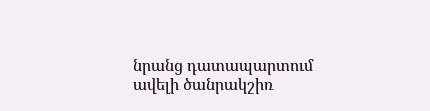նրանց դատապարտում ավելի ծանրակշիռ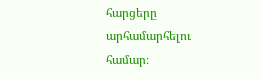հարցերը արհամարհելու համար։